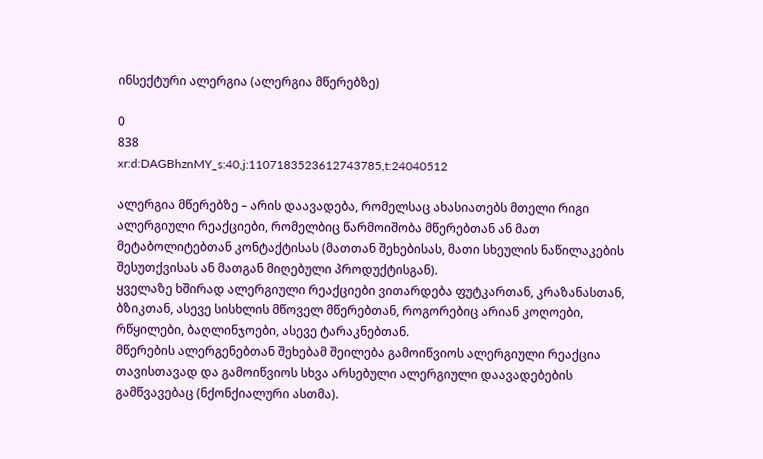ინსექტური ალერგია (ალერგია მწერებზე)

0
838
xr:d:DAGBhznMY_s:40,j:1107183523612743785,t:24040512

ალერგია მწერებზე – არის დაავადება, რომელსაც ახასიათებს მთელი რიგი ალერგიული რეაქციები, რომელბიც წარმოიშობა მწერებთან ან მათ მეტაბოლიტებთან კონტაქტისას (მათთან შეხებისას, მათი სხეულის ნაწილაკების შესუთქვისას ან მათგან მიღებული პროდუქტისგან).
ყველაზე ხშირად ალერგიული რეაქციები ვითარდება ფუტკართან, კრაზანასთან, ბზიკთან, ასევე სისხლის მწოველ მწერებთან, როგორებიც არიან კოღოები, რწყილები, ბაღლინჯოები, ასევე ტარაკნებთან.
მწერების ალერგენებთან შეხებამ შეილება გამოიწვიოს ალერგიული რეაქცია თავისთავად და გამოიწვიოს სხვა არსებული ალერგიული დაავადებების გამწვავებაც (ნქონქიალური ასთმა).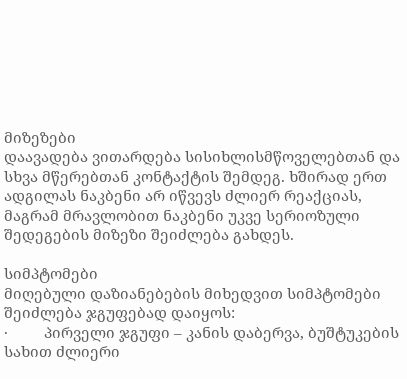მიზეზები
დაავადება ვითარდება სისიხლისმწოველებთან და სხვა მწერებთან კონტაქტის შემდეგ. ხშირად ერთ ადგილას ნაკბენი არ იწვევს ძლიერ რეაქციას, მაგრამ მრავლობით ნაკბენი უკვე სერიოზული შედეგების მიზეზი შეიძლება გახდეს.

სიმპტომები
მიღებული დაზიანებების მიხედვით სიმპტომები შეიძლება ჯგუფებად დაიყოს:
·         პირველი ჯგუფი – კანის დაბერვა, ბუშტუკების სახით ძლიერი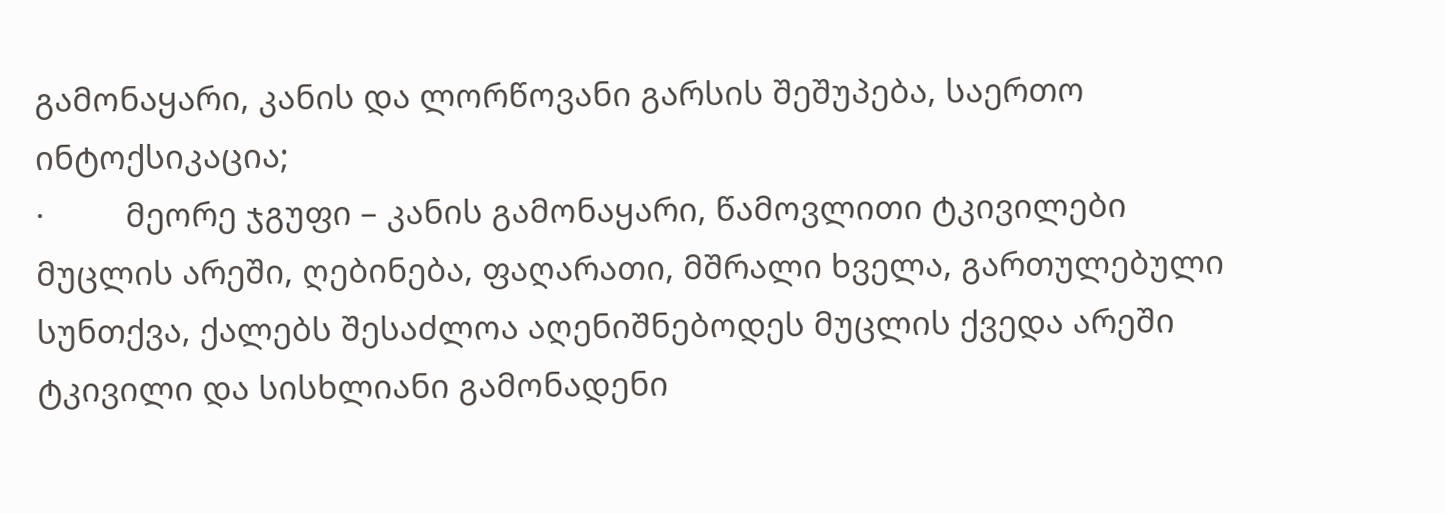გამონაყარი, კანის და ლორწოვანი გარსის შეშუპება, საერთო ინტოქსიკაცია;
·         მეორე ჯგუფი – კანის გამონაყარი, წამოვლითი ტკივილები მუცლის არეში, ღებინება, ფაღარათი, მშრალი ხველა, გართულებული სუნთქვა, ქალებს შესაძლოა აღენიშნებოდეს მუცლის ქვედა არეში ტკივილი და სისხლიანი გამონადენი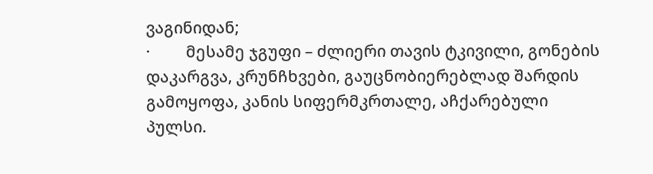ვაგინიდან;
·         მესამე ჯგუფი – ძლიერი თავის ტკივილი, გონების დაკარგვა, კრუნჩხვები, გაუცნობიერებლად შარდის გამოყოფა, კანის სიფერმკრთალე, აჩქარებული პულსი.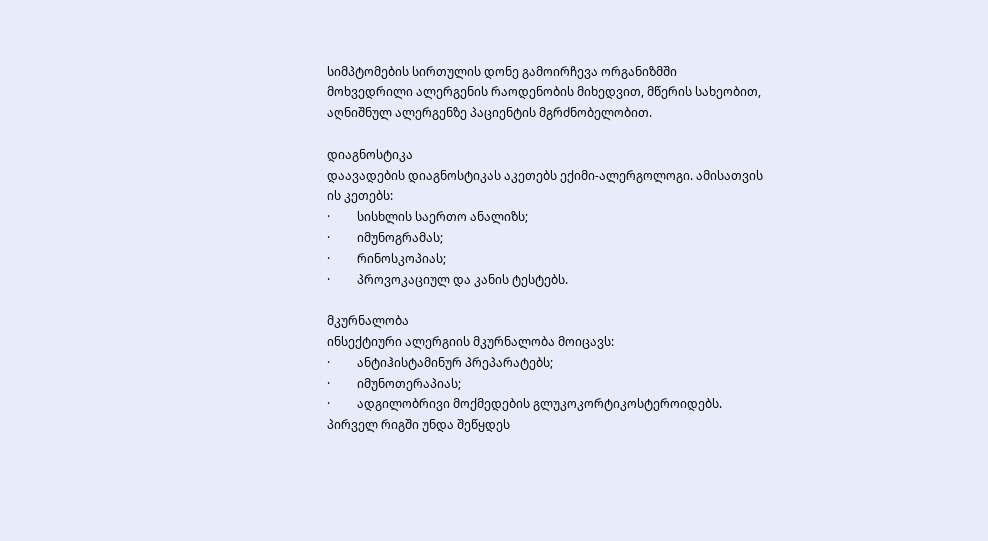სიმპტომების სირთულის დონე გამოირჩევა ორგანიზმში მოხვედრილი ალერგენის რაოდენობის მიხედვით, მწერის სახეობით, აღნიშნულ ალერგენზე პაციენტის მგრძნობელობით.

დიაგნოსტიკა
დაავადების დიაგნოსტიკას აკეთებს ექიმი-ალერგოლოგი. ამისათვის ის კეთებს:
·         სისხლის საერთო ანალიზს;
·         იმუნოგრამას;
·         რინოსკოპიას;
·         პროვოკაციულ და კანის ტესტებს.

მკურნალობა
ინსექტიური ალერგიის მკურნალობა მოიცავს:
·         ანტიჰისტამინურ პრეპარატებს;
·         იმუნოთერაპიას;
·         ადგილობრივი მოქმედების გლუკოკორტიკოსტეროიდებს.
პირველ რიგში უნდა შეწყდეს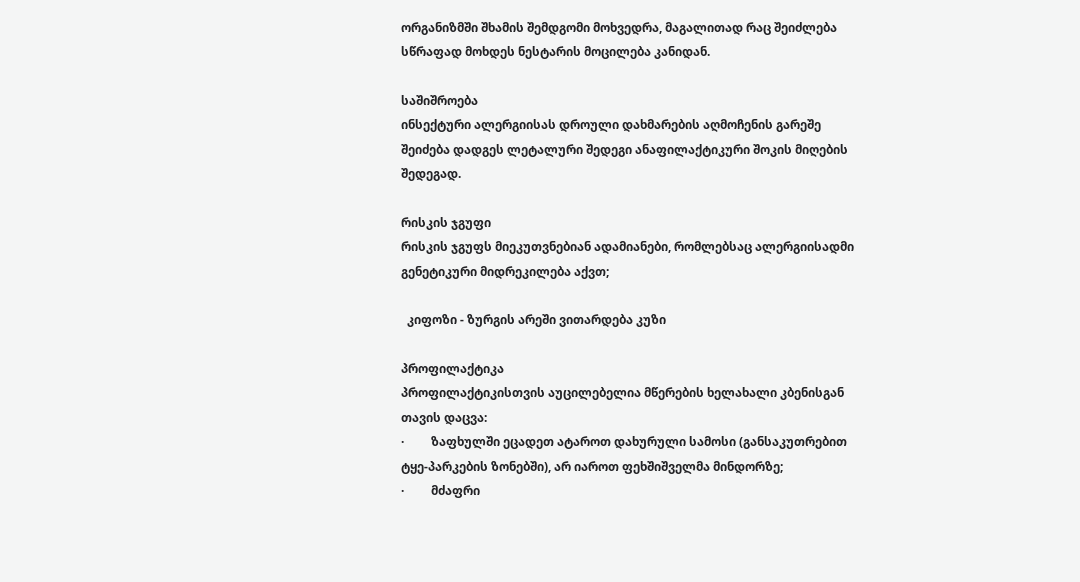ორგანიზმში შხამის შემდგომი მოხვედრა, მაგალითად რაც შეიძლება სწრაფად მოხდეს ნესტარის მოცილება კანიდან.

საშიშროება
ინსექტური ალერგიისას დროული დახმარების აღმოჩენის გარეშე შეიძება დადგეს ლეტალური შედეგი ანაფილაქტიკური შოკის მიღების შედეგად.

რისკის ჯგუფი
რისკის ჯგუფს მიეკუთვნებიან ადამიანები, რომლებსაც ალერგიისადმი გენეტიკური მიდრეკილება აქვთ;

  კიფოზი - ზურგის არეში ვითარდება კუზი

პროფილაქტიკა
პროფილაქტიკისთვის აუცილებელია მწერების ხელახალი კბენისგან თავის დაცვა:
·         ზაფხულში ეცადეთ ატაროთ დახურული სამოსი (განსაკუთრებით ტყე-პარკების ზონებში), არ იაროთ ფეხშიშველმა მინდორზე;
·         მძაფრი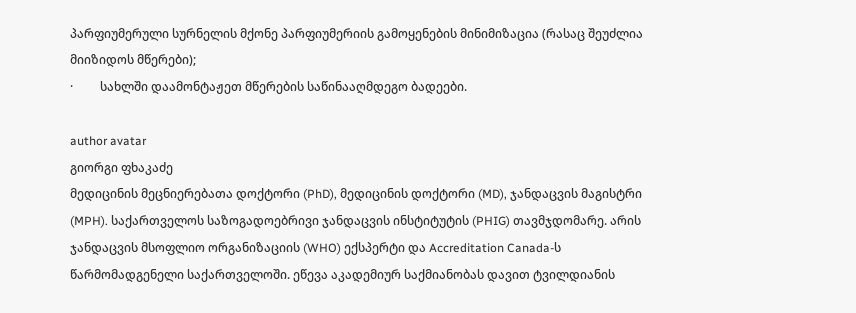პარფიუმერული სურნელის მქონე პარფიუმერიის გამოყენების მინიმიზაცია (რასაც შეუძლია მიიზიდოს მწერები);
·         სახლში დაამონტაჟეთ მწერების საწინააღმდეგო ბადეები.

author avatar
გიორგი ფხაკაძე
მედიცინის მეცნიერებათა დოქტორი (PhD), მედიცინის დოქტორი (MD), ჯანდაცვის მაგისტრი (MPH). საქართველოს საზოგადოებრივი ჯანდაცვის ინსტიტუტის (PHIG) თავმჯდომარე. არის ჯანდაცვის მსოფლიო ორგანიზაციის (WHO) ექსპერტი და Accreditation Canada-ს წარმომადგენელი საქართველოში. ეწევა აკადემიურ საქმიანობას დავით ტვილდიანის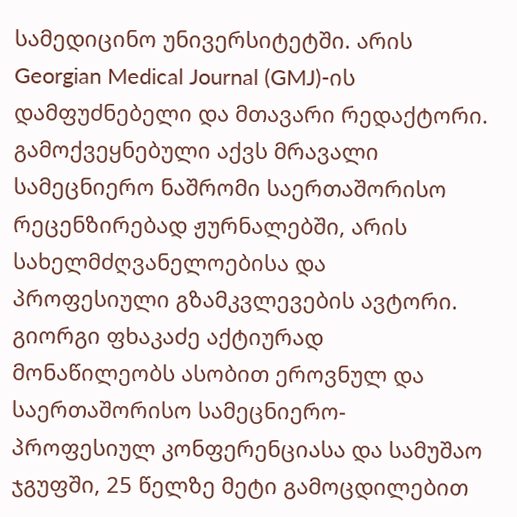სამედიცინო უნივერსიტეტში. არის Georgian Medical Journal (GMJ)-ის დამფუძნებელი და მთავარი რედაქტორი. გამოქვეყნებული აქვს მრავალი სამეცნიერო ნაშრომი საერთაშორისო რეცენზირებად ჟურნალებში, არის სახელმძღვანელოებისა და პროფესიული გზამკვლევების ავტორი. გიორგი ფხაკაძე აქტიურად მონაწილეობს ასობით ეროვნულ და საერთაშორისო სამეცნიერო-პროფესიულ კონფერენციასა და სამუშაო ჯგუფში, 25 წელზე მეტი გამოცდილებით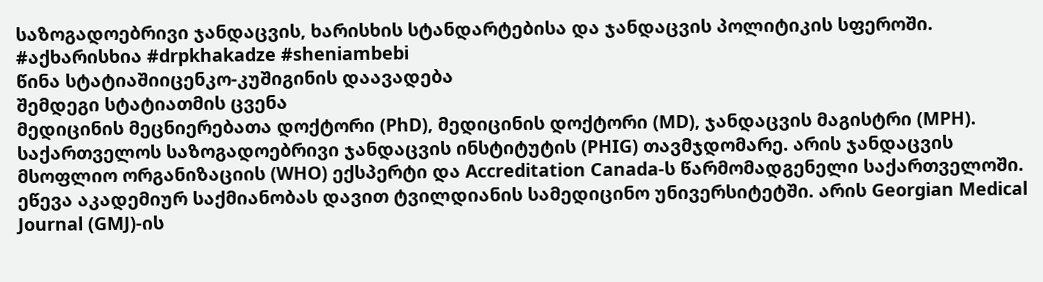საზოგადოებრივი ჯანდაცვის, ხარისხის სტანდარტებისა და ჯანდაცვის პოლიტიკის სფეროში. #აქხარისხია #drpkhakadze #sheniambebi
წინა სტატიაშიიცენკო-კუშიგინის დაავადება
შემდეგი სტატიათმის ცვენა
მედიცინის მეცნიერებათა დოქტორი (PhD), მედიცინის დოქტორი (MD), ჯანდაცვის მაგისტრი (MPH). საქართველოს საზოგადოებრივი ჯანდაცვის ინსტიტუტის (PHIG) თავმჯდომარე. არის ჯანდაცვის მსოფლიო ორგანიზაციის (WHO) ექსპერტი და Accreditation Canada-ს წარმომადგენელი საქართველოში. ეწევა აკადემიურ საქმიანობას დავით ტვილდიანის სამედიცინო უნივერსიტეტში. არის Georgian Medical Journal (GMJ)-ის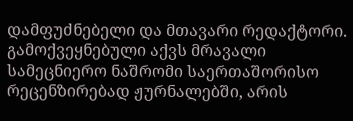დამფუძნებელი და მთავარი რედაქტორი. გამოქვეყნებული აქვს მრავალი სამეცნიერო ნაშრომი საერთაშორისო რეცენზირებად ჟურნალებში, არის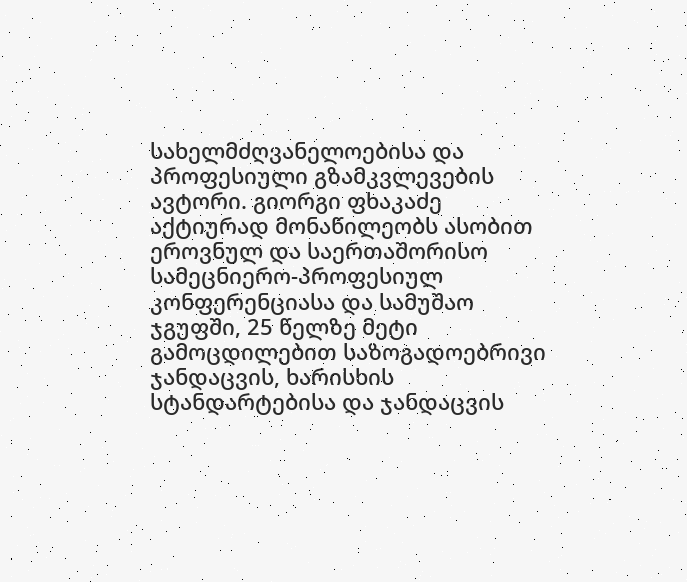სახელმძღვანელოებისა და პროფესიული გზამკვლევების ავტორი. გიორგი ფხაკაძე აქტიურად მონაწილეობს ასობით ეროვნულ და საერთაშორისო სამეცნიერო-პროფესიულ კონფერენციასა და სამუშაო ჯგუფში, 25 წელზე მეტი გამოცდილებით საზოგადოებრივი ჯანდაცვის, ხარისხის სტანდარტებისა და ჯანდაცვის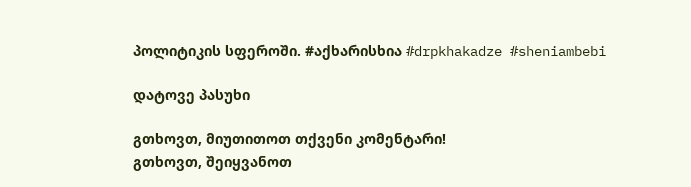პოლიტიკის სფეროში. #აქხარისხია #drpkhakadze #sheniambebi

დატოვე პასუხი

გთხოვთ, მიუთითოთ თქვენი კომენტარი!
გთხოვთ, შეიყვანოთ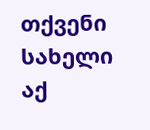თქვენი სახელი აქ